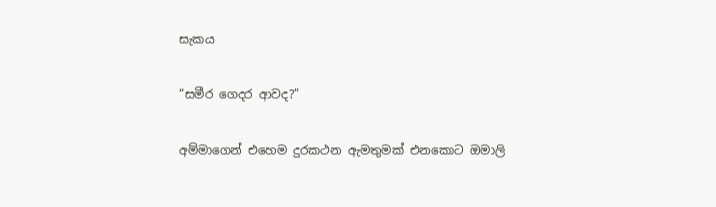සැකය

“සමීර ගෙදර ආවද?”

අම්මාගෙන් එහෙම දුරකථන ඇමතුමක් එනකොට ඔමාලි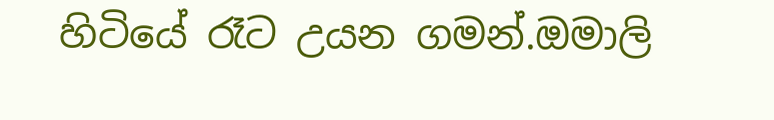හිටියේ රෑට උයන ගමන්.ඔමාලි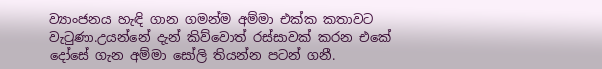ව්‍යාංජනය හැඳි ගාන ගමන්ම අම්මා එක්ක කතාවට වැටුණා.උයන්නේ දැන් කිව්වොත් රස්සාවක් කරන එකේ දෝසේ ගැන අම්මා සෝලි තියන්න පටන් ගනී.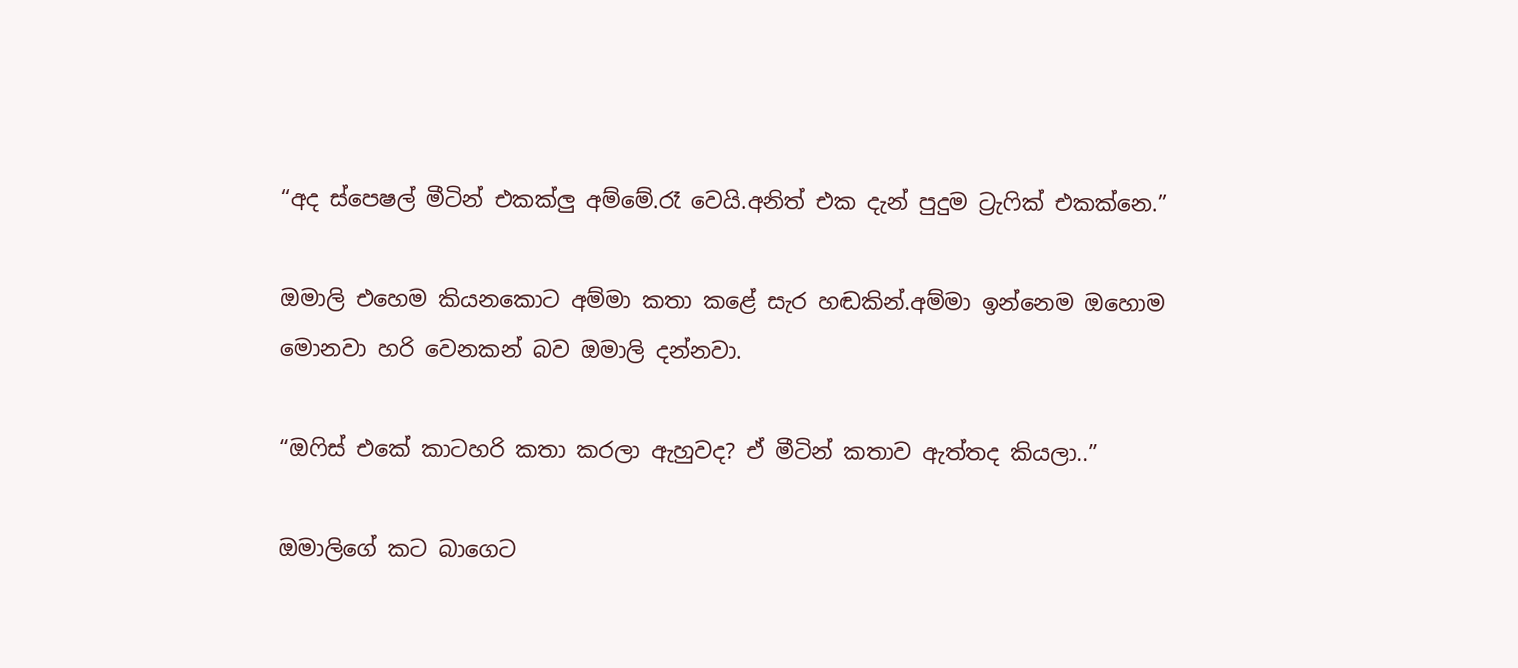“අද ස්පෙෂල් මීටින් එකක්ලු අම්මේ.රෑ වෙයි.අනිත් එක දැන් පුදුම ට්‍රැෆික් එකක්නෙ.”

ඔමාලි එහෙම කියනකොට අම්මා කතා කළේ සැර හඬකින්.අම්මා ඉන්නෙම ඔහොම මොනවා හරි වෙනකන් බව ඔමාලි දන්නවා.

“ඔෆිස් එකේ කාටහරි කතා කරලා ඇහුවද? ඒ මීටින් කතාව ඇත්තද කියලා..”

ඔමාලිගේ කට බාගෙට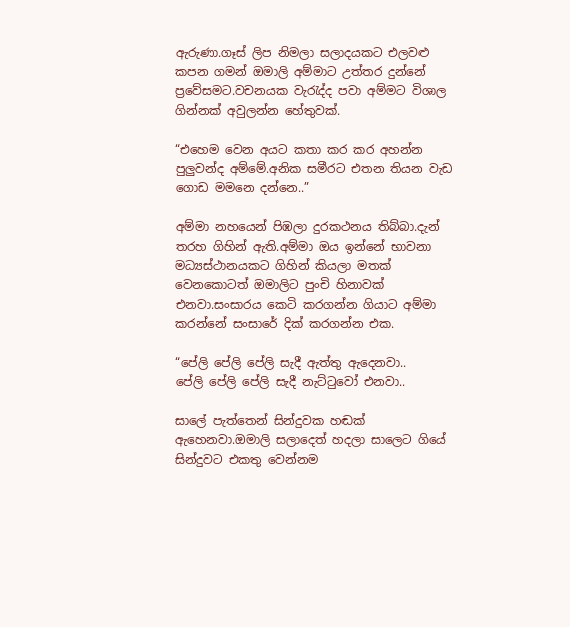ඇරුණා.ගෑස් ලිප නිමලා සලාදයකට එලවළු කපන ගමන් ඔමාලි අම්මාට උත්තර දුන්නේ ප්‍රවේසමට.වචනයක වැරැද්ද පවා අම්මට විශාල ගින්නක් අවුලන්න හේතුවක්.

“එහෙම වෙන අයට කතා කර කර අහන්න පුලුවන්ද අම්මේ.අනික සමීරට එතන තියන වැඩ ගොඩ මමනෙ දන්නෙ..”

අම්මා නහයෙන් පිඹලා දුරකථනය තිබ්බා.දැන් තරහ ගිහින් ඇති.අම්මා ඔය ඉන්නේ භාවනා මධ්‍යස්ථානයකට ගිහින් කියලා මතක් වෙනකොටත් ඔමාලිට පුංචි හිනාවක් එනවා.සංසාරය කෙටි කරගන්න ගියාට අම්මා කරන්නේ සංසාරේ දික් කරගන්න එක.

“පේලි පේලි පේලි සැදී ඇත්තු ඇදෙනවා..
පේලි පේලි පේලි සැදී නැට්ටුවෝ එනවා..

සාලේ පැත්තෙන් සින්දුවක හඬක් ඇහෙනවා.ඔමාලි සලාදෙත් හදලා සාලෙට ගියේ සින්දුවට එකතු වෙන්නම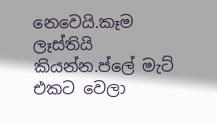නෙවෙයි.කෑම ලෑස්තියි කියන්න.ප්ලේ මැට් එකට වෙලා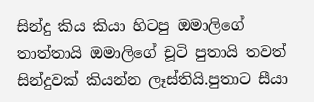සින්දු කිය කියා හිටපු ඔමාලිගේ තාත්තායි ඔමාලිගේ චූටි පුතායි තවත් සින්දුවක් කියන්න ලෑස්තියි.පුතාට සීයා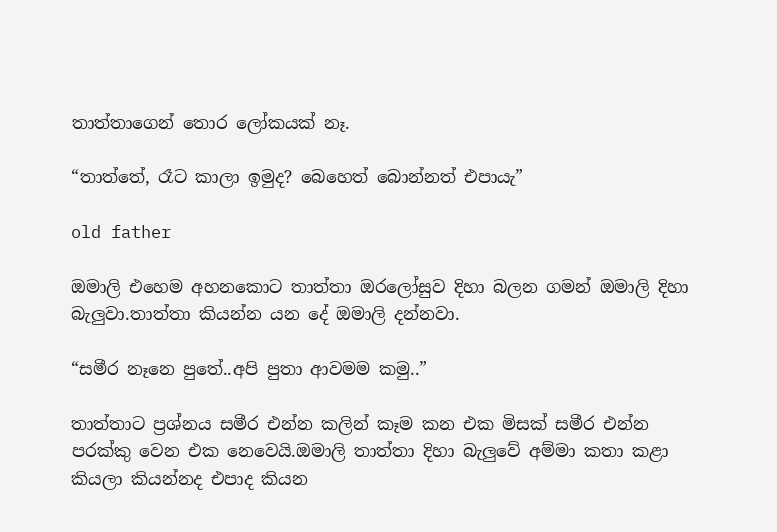තාත්තාගෙන් තොර ලෝකයක් නෑ.

“තාත්තේ, රෑට කාලා ඉමුද? බෙහෙත් බොන්නත් එපායැ”

old father

ඔමාලි එහෙම අහනකොට තාත්තා ඔරලෝසුව දිහා බලන ගමන් ඔමාලි දිහා බැලුවා.තාත්තා කියන්න යන දේ ඔමාලි දන්නවා.

“සමීර නෑනෙ පුතේ..අපි පුතා ආවමම කමු..”

තාත්තාට ප්‍රශ්නය සමීර එන්න කලින් කෑම කන එක මිසක් සමීර එන්න පරක්කු වෙන එක නෙවෙයි.ඔමාලි තාත්තා දිහා බැලුවේ අම්මා කතා කළා කියලා කියන්නද එපාද කියන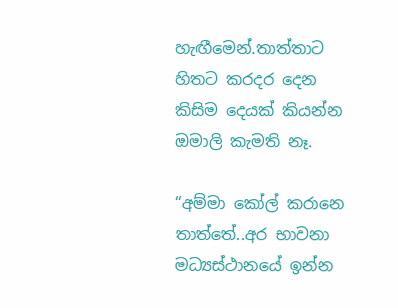හැඟීමෙන්.තාත්තාට හිතට කරදර දෙන කිසිම දෙයක් කියන්න ඔමාලි කැමති නෑ.

“අම්මා කෝල් කරානෙ තාත්තේ..අර භාවනා මධ්‍යස්ථානයේ ඉන්න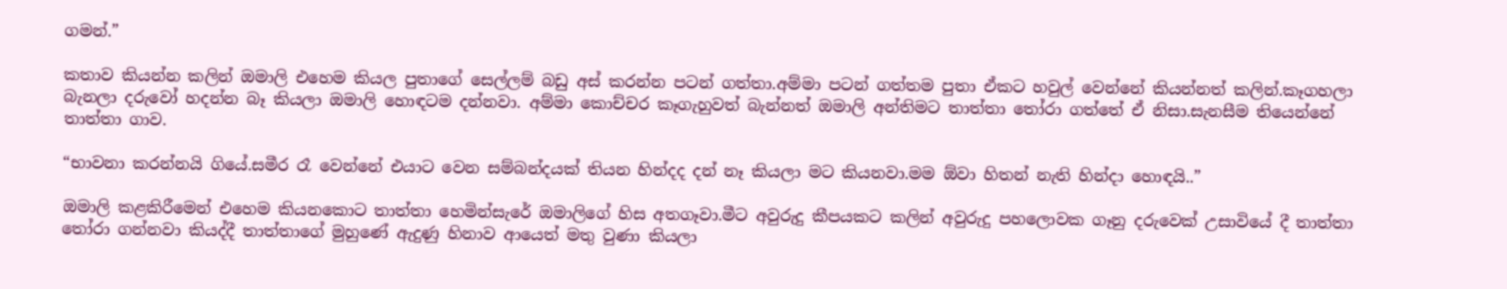ගමන්.”

කතාව කියන්න කලින් ඔමාලි එහෙම කියල පුතාගේ සෙල්ලම් බඩු අස් කරන්න පටන් ගත්තා.අම්මා පටන් ගත්තම පුතා ඒකට හවුල් වෙන්නේ කියන්නත් කලින්.කෑගහලා බැනලා දරුවෝ හදන්න බෑ කියලා ඔමාලි හොඳටම දන්නවා. අම්මා කොච්චර කෑගැහුවත් බැන්නත් ඔමාලි අන්තිමට තාත්තා තෝරා ගත්තේ ඒ නිසා.සැනසීම තියෙන්නේ තාත්තා ගාව.

“භාවනා කරන්නයි ගියේ.සමීර රෑ වෙන්නේ එයාට වෙන සම්බන්දයක් තියන හින්දද දන් නෑ කියලා මට කියනවා.මම ඕවා හිතන් නැති හින්දා හොඳයි..”

ඔමාලි කළකිරීමෙන් එහෙම කියනකොට තාත්තා හෙමින්සැරේ ඔමාලිගේ හිස අතගෑවා.මීට අවුරුදු කීපයකට කලින් අවුරුදු පහලොවක ගෑනු දරුවෙක් උසාවියේ දී තාත්තා තෝරා ගන්නවා කියද්දී තාත්තාගේ මුහුණේ ඇදුණු හිනාව ආයෙත් මතු වුණා කියලා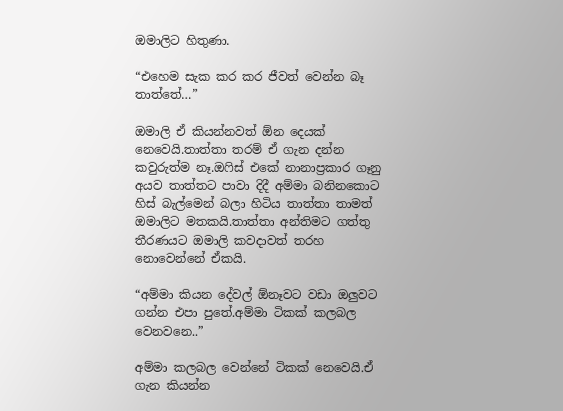ඔමාලිට හිතුණා.

“එහෙම සැක කර කර ජීවත් වෙන්න බෑ තාත්තේ…”

ඔමාලි ඒ කියන්නවත් ඕන දෙයක් නෙවෙයි.තාත්තා තරම් ඒ ගැන දන්න කවුරුත්ම නෑ.ඔෆිස් එකේ නානාප්‍රකාර ගෑනු අයව තාත්තට පාවා දිදී අම්මා බනිනකොට හිස් බැල්මෙන් බලා හිටිය තාත්තා තාමත් ඔමාලිට මතකයි.තාත්තා අන්තිමට ගත්තු තීරණයට ඔමාලි කවදාවත් තරහ නොවෙන්නේ ඒකයි.

“අම්මා කියන දේවල් ඕනෑවට වඩා ඔලුවට ගන්න එපා පුතේ.අම්මා ටිකක් කලබල වෙනවනෙ..”

අම්මා කලබල වෙන්නේ ටිකක් නෙවෙයි.ඒ ගැන කියන්න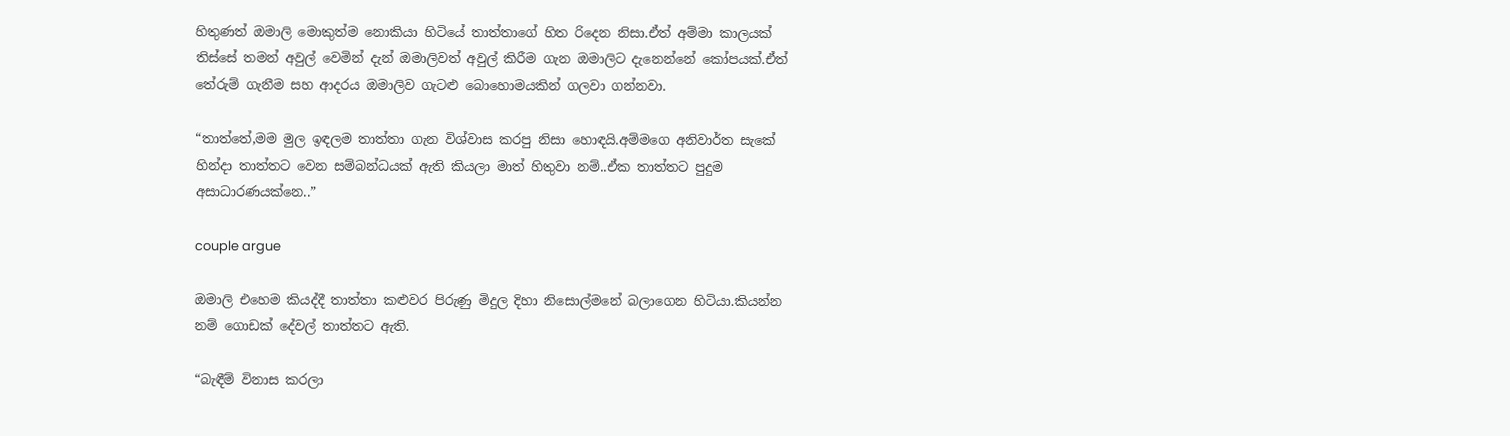හිතුණත් ඔමාලි මොකුත්ම නොකියා හිටියේ තාත්තාගේ හිත රිදෙන නිසා.ඒත් අම්මා කාලයක් තිස්සේ තමන් අවුල් වෙමින් දැන් ඔමාලිවත් අවුල් කිරීම ගැන ඔමාලිට දැනෙන්නේ කෝපයක්.ඒත් තේරුම් ගැනීම සහ ආදරය ඔමාලිව ගැටළු බොහොමයකින් ගලවා ගන්නවා.

“තාත්තේ,මම මුල ඉඳලම තාත්තා ගැන විශ්වාස කරපු නිසා හොඳයි.අම්මගෙ අනිවාර්ත සැකේ හින්දා තාත්තට වෙන සම්බන්ධයක් ඇති කියලා මාත් හිතුවා නම්..ඒක තාත්තට පුදුම අසාධාරණයක්නෙ..”

couple argue

ඔමාලි එහෙම කියද්දී තාත්තා කළුවර පිරුණු මිදුල දිහා නිසොල්මනේ බලාගෙන හිටියා.කියන්න නම් ගොඩක් දේවල් තාත්තට ඇති.

“බැඳීම් විනාස කරලා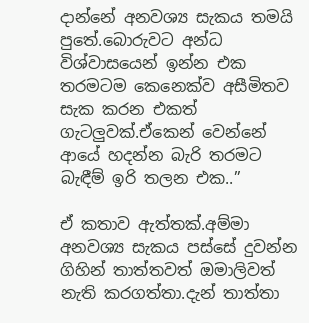දාන්නේ අනවශ්‍ය සැකය තමයි පුතේ.බොරුවට අන්ධ විශ්වාසයෙන් ඉන්න එක තරමටම කෙනෙක්ව අසීමිතව සැක කරන එකත් ගැටලුවක්.ඒකෙන් වෙන්නේ ආයේ හදන්න බැරි තරමට බැඳීම් ඉරි තලන එක..”

ඒ කතාව ඇත්තක්.අම්මා අනවශ්‍ය සැකය පස්සේ දුවන්න ගිහින් තාත්තවත් ඔමාලිවත් නැති කරගත්තා.දැන් තාත්තා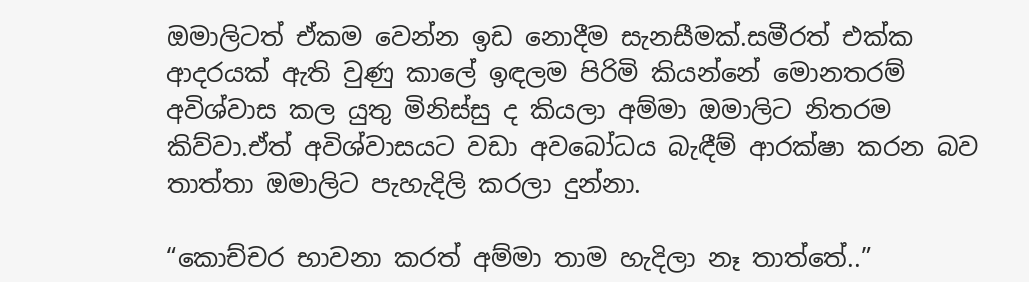ඔමාලිටත් ඒකම වෙන්න ඉඩ නොදීම සැනසීමක්.සමීරත් එක්ක ආදරයක් ඇති වුණු කාලේ ඉඳලම පිරිමි කියන්නේ මොනතරම් අවිශ්වාස කල යුතු මිනිස්සු ද කියලා අම්මා ඔමාලිට නිතරම කිව්වා.ඒත් අවිශ්වාසයට වඩා අවබෝධය බැඳීම් ආරක්ෂා කරන බව තාත්තා ඔමාලිට පැහැදිලි කරලා දුන්නා.

“කොච්චර භාවනා කරත් අම්මා තාම හැදිලා නෑ තාත්තේ..”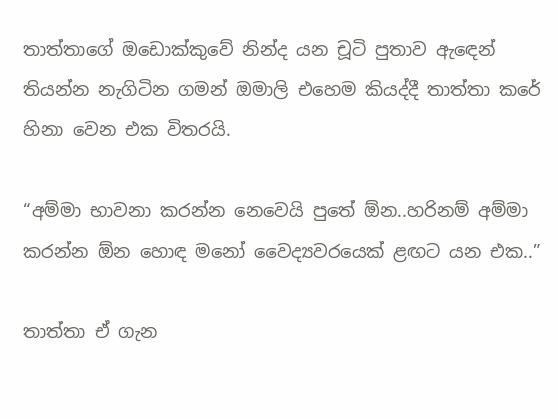තාත්තාගේ ඔඩොක්කුවේ නින්ද යන චූටි පුතාව ඇඳෙන් තියන්න නැගිටින ගමන් ඔමාලි එහෙම කියද්දී තාත්තා කරේ හිනා වෙන එක විතරයි.

“අම්මා භාවනා කරන්න නෙවෙයි පුතේ ඕන..හරිනම් අම්මා කරන්න ඕන හොඳ මනෝ වෛද්‍යවරයෙක් ළඟට යන එක..”

තාත්තා ඒ ගැන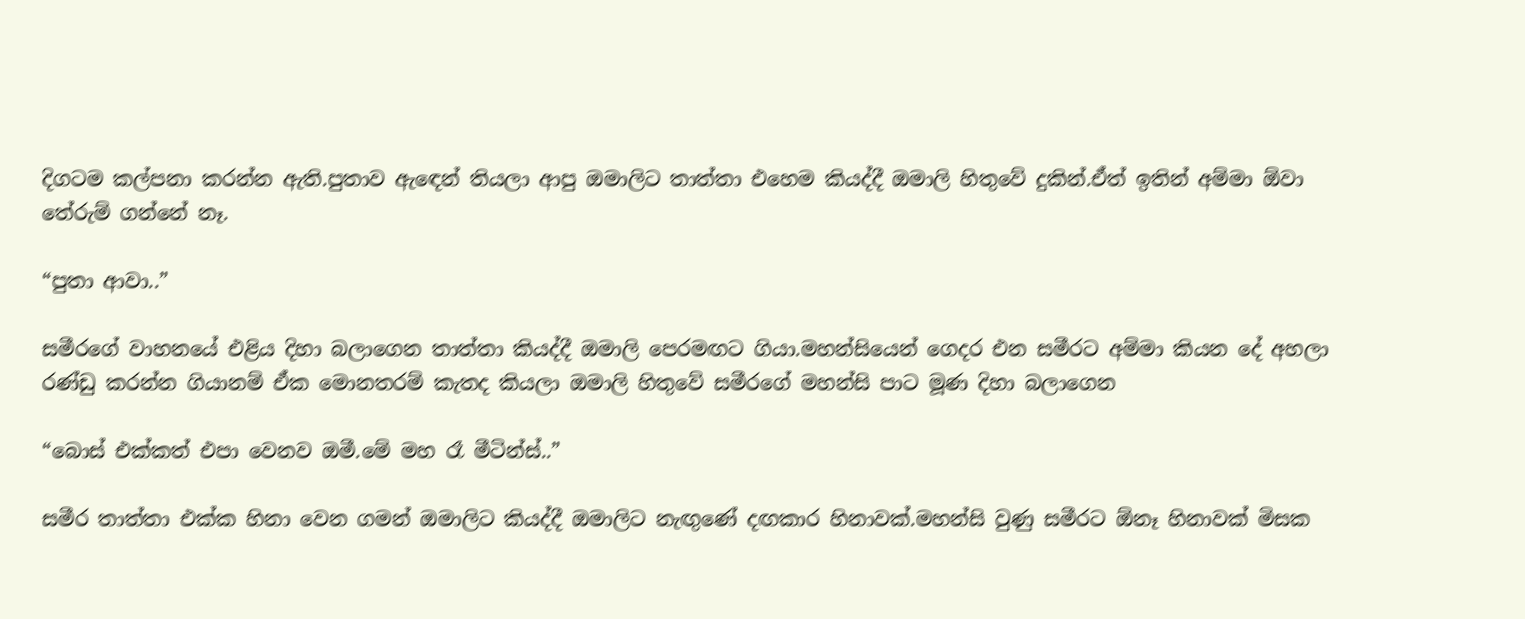දිගටම කල්පනා කරන්න ඇති.පුතාව ඇඳෙන් තියලා ආපු ඔමාලිට තාත්තා එහෙම කියද්දී ඔමාලි හිතුවේ දුකින්.ඒත් ඉතින් අම්මා ඕවා තේරුම් ගන්නේ නෑ.

“පුතා ආවා..”

සමීරගේ වාහනයේ එළිය දිහා බලාගෙන තාත්තා කියද්දී ඔමාලි පෙරමඟට ගියා.මහන්සියෙන් ගෙදර එන සමීරට අම්මා කියන දේ අහලා රණ්ඩු කරන්න ගියානම් ඒක මොනතරම් කැතද කියලා ඔමාලි හිතුවේ සමීරගේ මහන්සි පාට මූණ දිහා බලාගෙන

“බොස් එක්කත් එපා වෙනව ඔමී.මේ මහ රෑ මීටින්ස්..”

සමීර තාත්තා එක්ක හිනා වෙන ගමන් ඔමාලිට කියද්දී ඔමාලිට නැඟුණේ දඟකාර හිනාවක්.මහන්සි වුණු සමීරට ඕනෑ හිනාවක් මිසක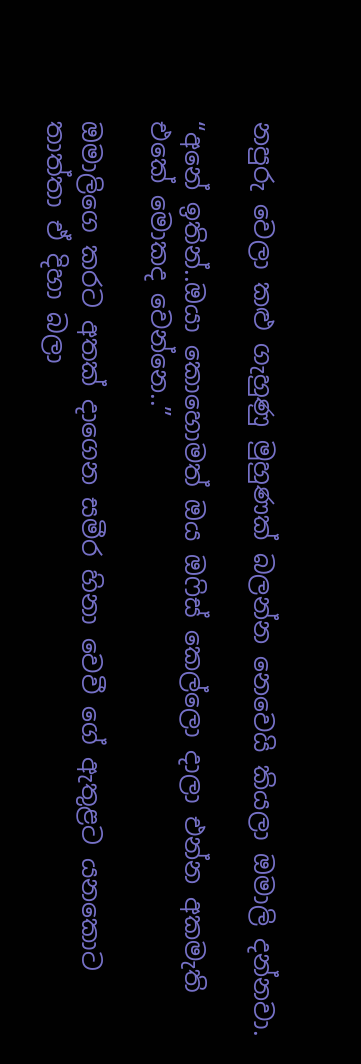නපුරු වෙලා කළු ගැහුණු මුහුණක් බලන්න නෙවෙයි කියලා ඔමාලි දන්නවා.

“අනේ ඉතින්..ඔයා කොහොමත් ඔය ඔෆිස් කෙල්ලො දාලා එන්න අකමැති එකේ මොකද වෙන්නෙ..”

ඔමාලිගෙ කරට අතක් දාගෙන සමීර හිනා වෙවී ගේ ඇතුළට යනකොට තාත්තා ඒ දිහා බලා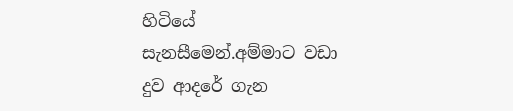හිටියේ සැනසීමෙන්.අම්මාට වඩා දුව ආදරේ ගැන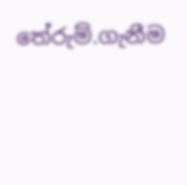තේරුම්.ගැනීම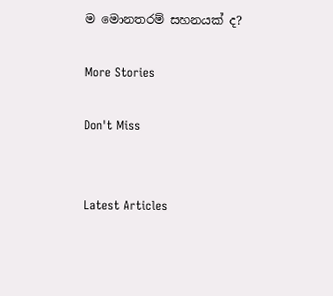ම මොනතරම් සහනයක් ද?

More Stories

Don't Miss


Latest Articles